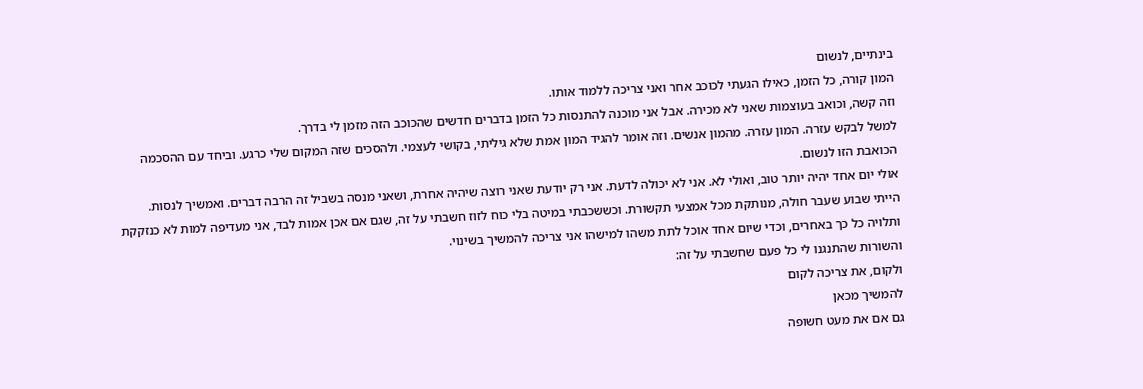בינתיים, לנשום
המון קורה, כל הזמן, כאילו הגעתי לכוכב אחר ואני צריכה ללמוד אותו.
וזה קשה, וכואב בעוצמות שאני לא מכירה. אבל אני מוכנה להתנסות כל הזמן בדברים חדשים שהכוכב הזה מזמן לי בדרך.
למשל לבקש עזרה. המון עזרה. מהמון אנשים. וזה אומר להגיד המון אמת שלא גיליתי, בקושי לעצמי. ולהסכים שזה המקום שלי כרגע. וביחד עם ההסכמה הכואבת הזו לנשום.
אולי יום אחד יהיה יותר טוב, ואולי לא. אני לא יכולה לדעת. אני רק יודעת שאני רוצה שיהיה אחרת, ושאני מנסה בשביל זה הרבה דברים. ואמשיך לנסות.
הייתי שבוע שעבר חולה, מנותקת מכל אמצעי תקשורת. וכששכבתי במיטה בלי כוח לזוז חשבתי על זה, שגם אם אכן אמות לבד, אני מעדיפה למות לא כנזקקת ותלויה כל כך באחרים, וכדי שיום אחד אוכל לתת משהו למישהו אני צריכה להמשיך בשינוי.
והשורות שהתנגנו לי כל פעם שחשבתי על זה:
ולקום, את צריכה לקום
להמשיך מכאן
גם אם את מעט חשופה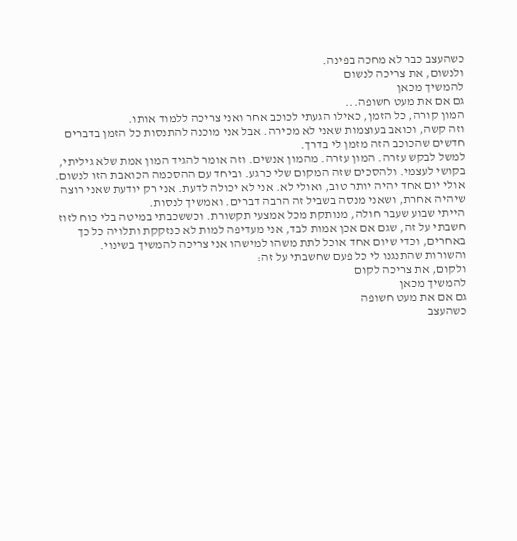כשהעצב כבר לא מחכה בפינה.
ולנשום, את צריכה לנשום
להמשיך מכאן
גם אם את מעט חשופה...
המון קורה, כל הזמן, כאילו הגעתי לכוכב אחר ואני צריכה ללמוד אותו.
וזה קשה, וכואב בעוצמות שאני לא מכירה. אבל אני מוכנה להתנסות כל הזמן בדברים חדשים שהכוכב הזה מזמן לי בדרך.
למשל לבקש עזרה. המון עזרה. מהמון אנשים. וזה אומר להגיד המון אמת שלא גיליתי, בקושי לעצמי. ולהסכים שזה המקום שלי כרגע. וביחד עם ההסכמה הכואבת הזו לנשום.
אולי יום אחד יהיה יותר טוב, ואולי לא. אני לא יכולה לדעת. אני רק יודעת שאני רוצה שיהיה אחרת, ושאני מנסה בשביל זה הרבה דברים. ואמשיך לנסות.
הייתי שבוע שעבר חולה, מנותקת מכל אמצעי תקשורת. וכששכבתי במיטה בלי כוח לזוז חשבתי על זה, שגם אם אכן אמות לבד, אני מעדיפה למות לא כנזקקת ותלויה כל כך באחרים, וכדי שיום אחד אוכל לתת משהו למישהו אני צריכה להמשיך בשינוי.
והשורות שהתנגנו לי כל פעם שחשבתי על זה:
ולקום, את צריכה לקום
להמשיך מכאן
גם אם את מעט חשופה
כשהעצב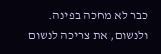כבר לא מחכה בפינה.
ולנשום, את צריכה לנשום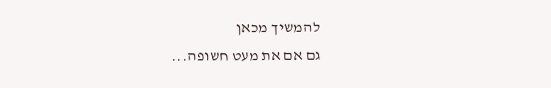להמשיך מכאן
גם אם את מעט חשופה...